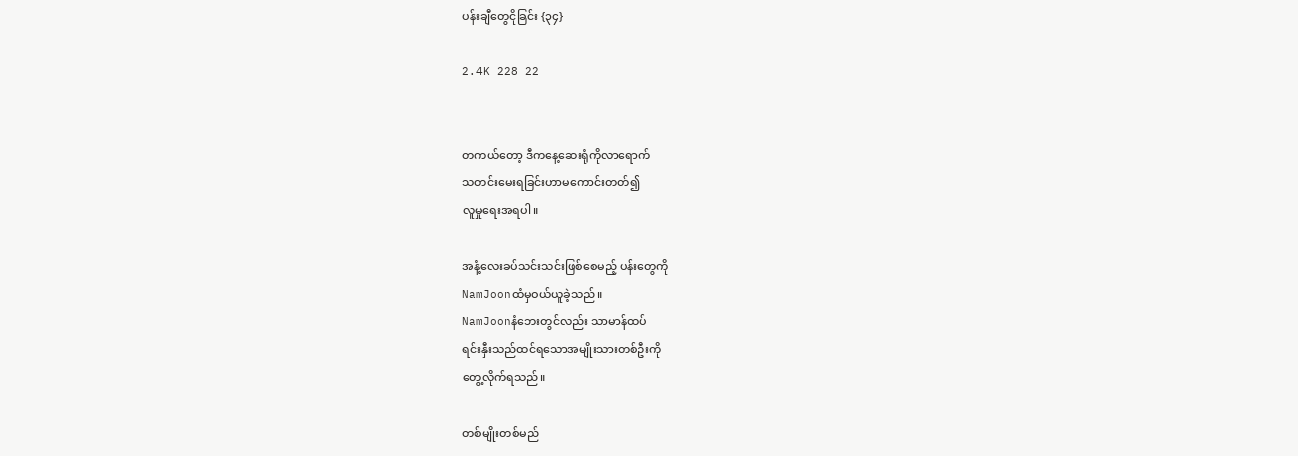ပန်းချီတွေငိုခြင်း {၃၄}

2.4K 228 22


တကယ်တော့ ဒီကနေ့ဆေးရုံကိုလာရောက်
သတင်းမေးရခြင်းဟာမကောင်းတတ်၍
လူမှုရေးအရပါ။

အနံ့လေးခပ်သင်းသင်းဖြစ်စေမည့် ပန်းတွေကို
NamJoonထံမှဝယ်ယူခဲ့သည်။
NamJoonနံဘေးတွင်လည်း သာမာန်ထပ်
ရင်းနှီးသည်ထင်ရသောအမျိုးသားတစ်ဦးကို
တွေ့လိုက်ရသည်။

တစ်မျိုးတစ်မည်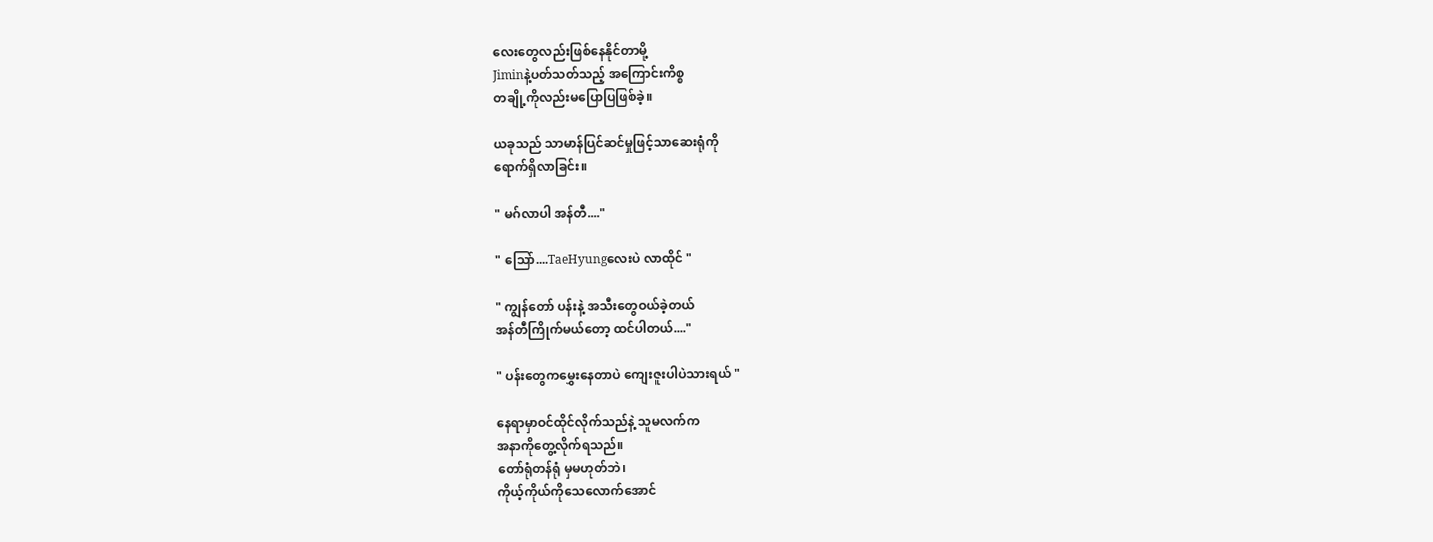လေးတွေလည်းဖြစ်နေနိုင်တာမို့
Jiminနဲ့ပတ်သတ်သည့် အကြောင်းကိစ္စ
တချို့ကိုလည်းမပြောပြဖြစ်ခဲ့။

ယခုသည် သာမာန်ပြင်ဆင်မှုဖြင့်သာဆေးရုံကို
ရောက်ရှိလာခြင်း။

" မဂ်လာပါ အန်တီ...."

" သြော်....TaeHyungလေးပဲ လာထိုင် "

" ကျွန်တော် ပန်းနဲ့ အသီးတွေဝယ်ခဲ့တယ်
အန်တီကြိုက်မယ်တော့ ထင်ပါတယ်...."

" ပန်းတွေကမွှေးနေတာပဲ ကျေးဇူးပါပဲသားရယ် "

နေရာမှာဝင်ထိုင်လိုက်သည်နဲ့ သူမလက်က
အနာကိုတွေ့လိုက်ရသည်။
တော်ရုံတန်ရုံ မှမဟုတ်ဘဲ၊
ကိုယ့်ကိုယ်ကိုသေလောက်အောင်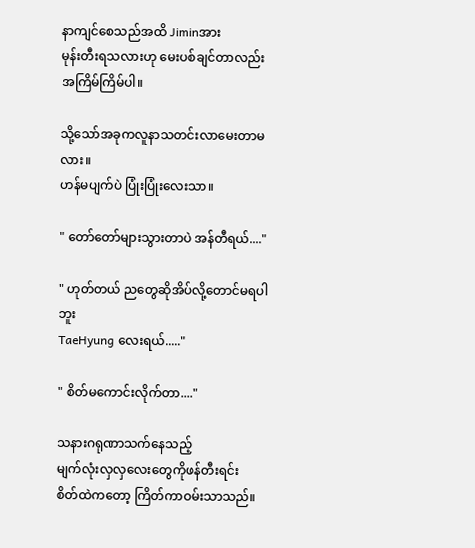နာကျင်စေသည်အထိ Jiminအား
မုန်းတီးရသလားဟု မေးပစ်ချင်တာလည်း
အကြိမ်ကြိမ်ပါ။

သို့သော်အခုကလူနာသတင်းလာမေးတာမလား။
ဟန်မပျက်ပဲ ပြုံးပြုံးလေးသာ။

" တော်တော်များသွားတာပဲ အန်တီရယ်...."

" ဟုတ်တယ် ညတွေဆိုအိပ်လို့တောင်မရပါဘူး
TaeHyung လေးရယ်....."

" စိတ်မကောင်းလိုက်တာ...."

သနားဂရုဏာသက်နေသည့်
မျက်လုံးလှလှလေးတွေကိုဖန်တီးရင်း
စိတ်ထဲကတော့ ကြိတ်ကာဝမ်းသာသည်။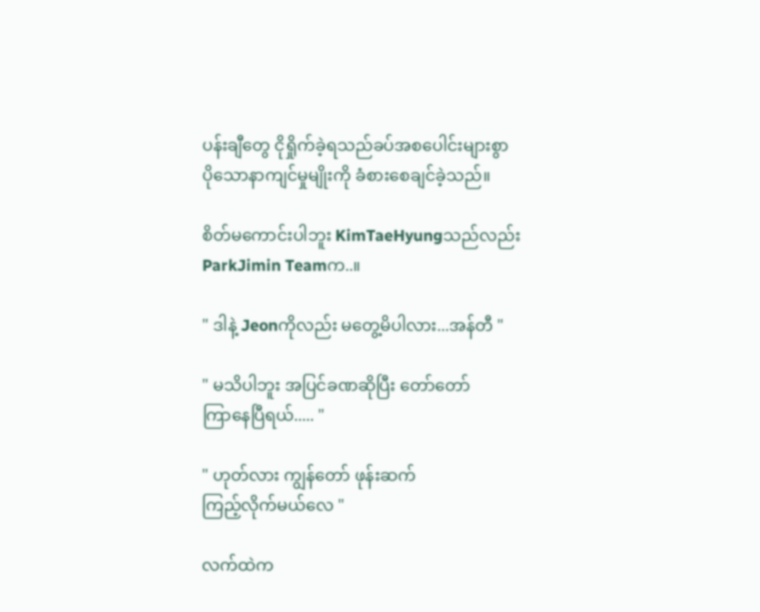ပန်းချီတွေ ငိုရှိုက်ခဲ့ရသည်ခပ်အစပေါင်းများစွာ
ပိုသောနာကျင်မှုမျိုးကို ခံစားစေချင်ခဲ့သည်။

စိတ်မကောင်းပါဘူး KimTaeHyungသည်လည်း
ParkJimin Teamက..။

" ဒါနဲ့ Jeonကိုလည်း မတွေ့မိပါလား...အန်တီ "

" မသိပါဘူး အပြင်ခဏဆိုပြီး တော်တော်
ကြာနေပြီရယ်..... "

" ဟုတ်လား ကျွန်တော် ဖုန်းဆက်
ကြည့်လိုက်မယ်လေ "

လက်ထဲက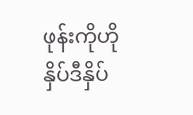ဖုန်းကိုဟိုနှိပ်ဒီနှိပ်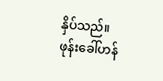နှိပ်သည်။
ဖုန်းခေါ်ဟန်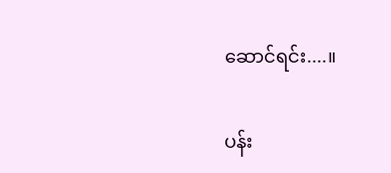ဆောင်ရင်း....။

ပန်း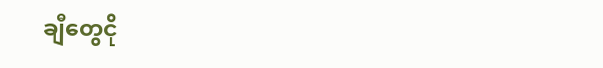ချီတွေငို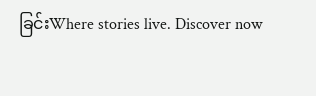ခြင်းWhere stories live. Discover now